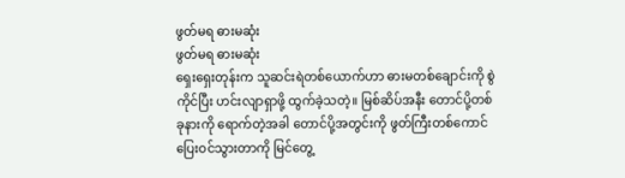ဖွတ်မရ ဓားမဆုံး
ဖွတ်မရ ဓားမဆုံး
ရှေးရှေးတုန်းက သူဆင်းရဲတစ်ယောက်ဟာ ဓားမတစ်ချောင်းကို စွဲကိုင်ပြီး ဟင်းလျာရှာဖို့ ထွက်ခဲ့သတဲ့။ မြစ်ဆိပ်အနီး တောင်ပို့တစ်ခုနားကို ရောက်တဲ့အခါ တောင်ပို့အတွင်းကို ဖွတ်ကြီးတစ်ကောင် ပြေးဝင်သွားတာကို မြင်တွေ့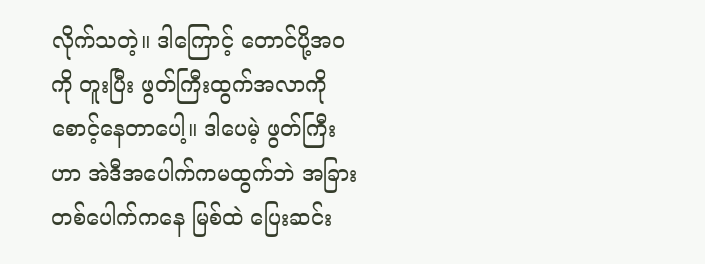လိုက်သတဲ့။ ဒါကြောင့် တောင်ပို့အဝကို တူးပြီး ဖွတ်ကြီးထွက်အလာကို စောင့်နေတာပေါ့။ ဒါပေမဲ့ ဖွတ်ကြီးဟာ အဲဒီအပေါက်ကမထွက်ဘဲ အခြားတစ်ပေါက်ကနေ မြစ်ထဲ ပြေးဆင်း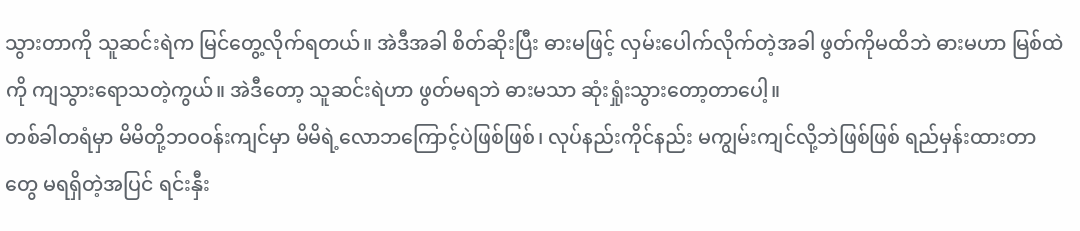သွားတာကို သူဆင်းရဲက မြင်တွေ့လိုက်ရတယ်။ အဲဒီအခါ စိတ်ဆိုးပြီး ဓားမဖြင့် လှမ်းပေါက်လိုက်တဲ့အခါ ဖွတ်ကိုမထိဘဲ ဓားမဟာ မြစ်ထဲကို ကျသွားရောသတဲ့ကွယ်။ အဲဒီတော့ သူဆင်းရဲဟာ ဖွတ်မရဘဲ ဓားမသာ ဆုံးရှုံးသွားတော့တာပေါ့။
တစ်ခါတရံမှာ မိမိတို့ဘဝဝန်းကျင်မှာ မိမိရဲ့လောဘကြောင့်ပဲဖြစ်ဖြစ်၊ လုပ်နည်းကိုင်နည်း မကျွမ်းကျင်လို့ဘဲဖြစ်ဖြစ် ရည်မှန်းထားတာတွေ မရရှိတဲ့အပြင် ရင်းနှီး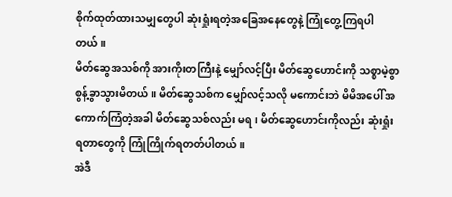စိုက်ထုတ်ထားသမျှတွေပါ ဆုံးရှုံးရတဲ့အခြေအနေတွေနဲ့ ကြုံတွေ့ကြရပါတယ်။
မိတ်ဆွေအသစ်ကို အားကိုးတကြီးနဲ့ မျှော်လင့်ပြီး မိတ်ဆွေဟောင်းကို သစ္စာမဲ့စွာ စွန့်ခွာသွားမိတယ်။ မိတ်ဆွေသစ်က မျှော်လင့်သလို မကောင်းဘဲ မိမိအပေါ် အကောက်ကြံတဲ့အခါ မိတ်ဆွေသစ်လည်း မရ၊ မိတ်ဆွေဟောင်းကိုလည်း ဆုံးရှုံးရတာတွေကို ကြုံကြိုက်ရတတ်ပါတယ်။
အဲဒီ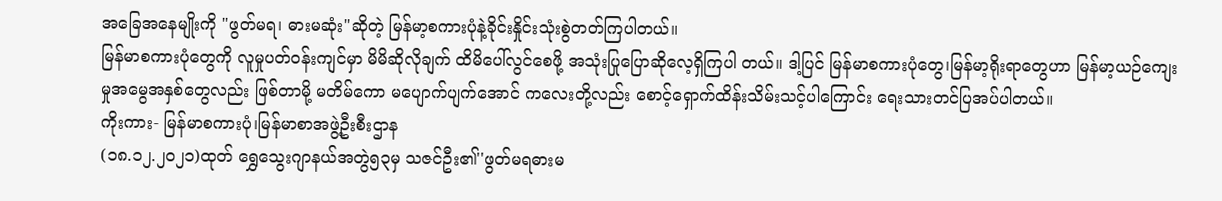အခြေအနေမျိုးကို "ဖွတ်မရ၊ ဓားမဆုံး"ဆိုတဲ့ မြန်မာ့စကားပုံနဲ့ခိုင်းနှိုင်းသုံးစွဲတတ်ကြပါတယ်။
မြန်မာစကားပုံတွေကို လူမှုပတ်ဝန်းကျင်မှာ မိမိဆိုလိုချက် ထိမိပေါ်လွင်စေဖို့ အသုံးပြုပြောဆိုလေ့ရှိကြပါ တယ်။ ဒါ့ပြင် မြန်မာစကားပုံတွေ၊မြန်မာ့ရိုးရာတွေဟာ မြန်မာ့ယဉ်ကျေးမှုအမွေအနှစ်တွေလည်း ဖြစ်တာမို့ မတိမ်ကော မပျောက်ပျက်အောင် ကလေးတို့လည်း စောင့်ရှောက်ထိန်းသိမ်းသင့်ပါကြောင်း ရေးသားတင်ပြအပ်ပါတယ်။
ကိုးကား- မြန်မာစကားပုံ၊မြန်မာစာအဖွဲ့ဦးစီးဌာန
(၁၈.၁၂.၂၀၂၁)ထုတ် ရွှေသွေးဂျာနယ်အတွဲ၅၃မှ သဇင်ဦး၏''ဖွတ်မရဓားမ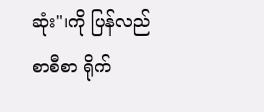ဆုံး"၊ကို ပြန်လည် စာစီစာ ရိုက်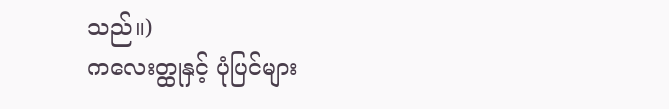သည်။)
ကလေးတ္ထုနှင့် ပုံပြင်များ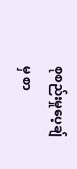စုစည်းမှုပေ့ချ်မှ စာ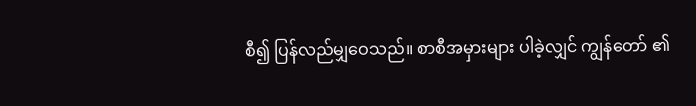စီ၍ ပြန်လည်မျှဝေသည်။ စာစီအမှားများ ပါခဲ့လျှင် ကျွန်တော် ၏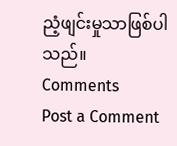ညံ့ဖျင်းမှုသာဖြစ်ပါသည်။
Comments
Post a Comment